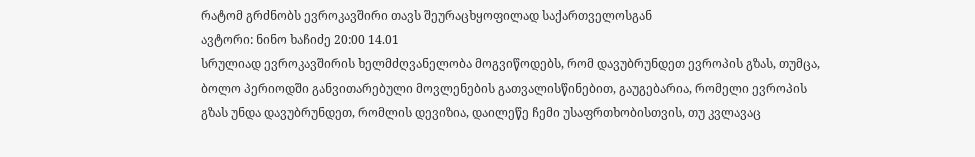რატომ გრძნობს ევროკავშირი თავს შეურაცხყოფილად საქართველოსგან
ავტორი: ნინო ხაჩიძე 20:00 14.01
სრულიად ევროკავშირის ხელმძღვანელობა მოგვიწოდებს, რომ დავუბრუნდეთ ევროპის გზას, თუმცა, ბოლო პერიოდში განვითარებული მოვლენების გათვალისწინებით, გაუგებარია, რომელი ევროპის გზას უნდა დავუბრუნდეთ, რომლის დევიზია, დაილეწე ჩემი უსაფრთხობისთვის, თუ კვლავაც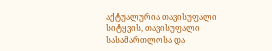აქტუალურია თავისუფალი სიტყვის, თავისუფალი სასამართლოსა და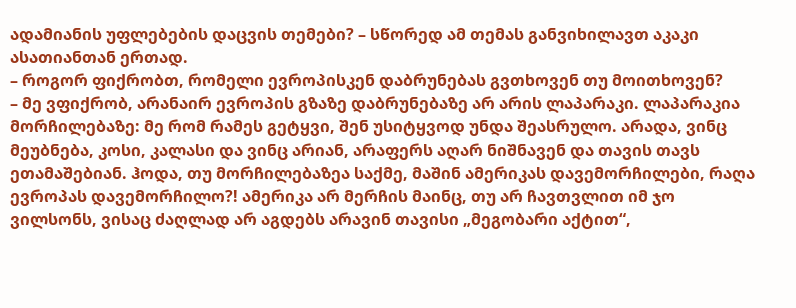ადამიანის უფლებების დაცვის თემები? – სწორედ ამ თემას განვიხილავთ აკაკი ასათიანთან ერთად.
– როგორ ფიქრობთ, რომელი ევროპისკენ დაბრუნებას გვთხოვენ თუ მოითხოვენ?
– მე ვფიქრობ, არანაირ ევროპის გზაზე დაბრუნებაზე არ არის ლაპარაკი. ლაპარაკია მორჩილებაზე: მე რომ რამეს გეტყვი, შენ უსიტყვოდ უნდა შეასრულო. არადა, ვინც მეუბნება, კოსი, კალასი და ვინც არიან, არაფერს აღარ ნიშნავენ და თავის თავს ეთამაშებიან. ჰოდა, თუ მორჩილებაზეა საქმე, მაშინ ამერიკას დავემორჩილები, რაღა ევროპას დავემორჩილო?! ამერიკა არ მერჩის მაინც, თუ არ ჩავთვლით იმ ჯო ვილსონს, ვისაც ძაღლად არ აგდებს არავინ თავისი „მეგობარი აქტით“,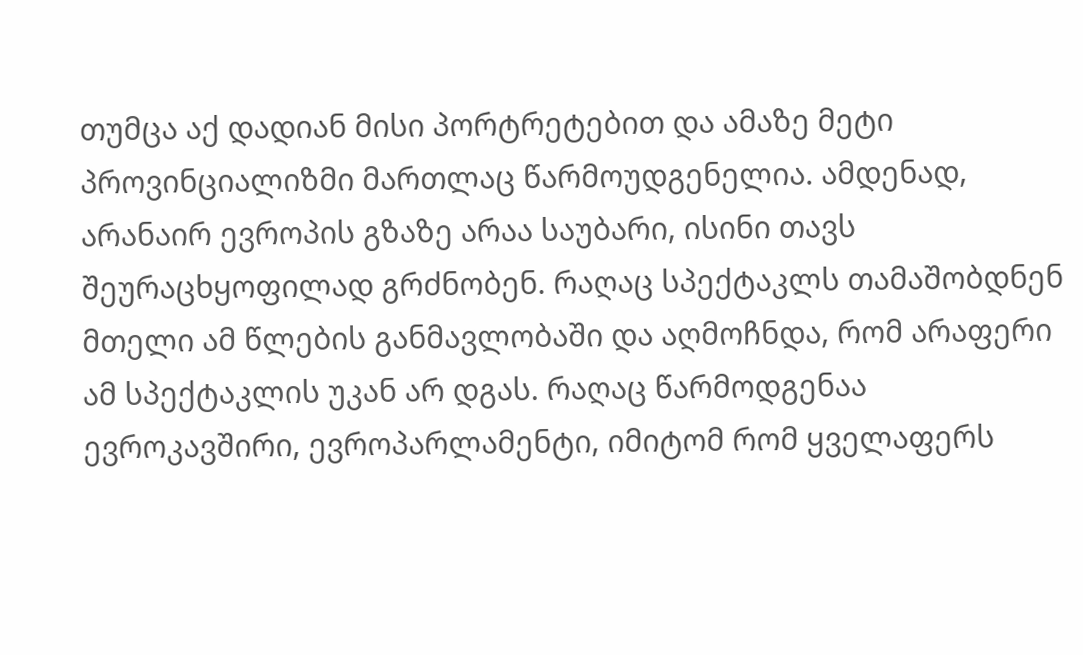თუმცა აქ დადიან მისი პორტრეტებით და ამაზე მეტი პროვინციალიზმი მართლაც წარმოუდგენელია. ამდენად, არანაირ ევროპის გზაზე არაა საუბარი, ისინი თავს შეურაცხყოფილად გრძნობენ. რაღაც სპექტაკლს თამაშობდნენ მთელი ამ წლების განმავლობაში და აღმოჩნდა, რომ არაფერი ამ სპექტაკლის უკან არ დგას. რაღაც წარმოდგენაა ევროკავშირი, ევროპარლამენტი, იმიტომ რომ ყველაფერს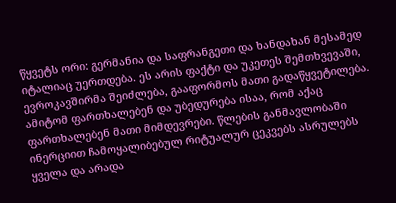წყვეტს ორი: გერმანია და საფრანგეთი და ხანდახან მესამედ იტალიაც უერთდება. ეს არის ფაქტი და უკეთეს შემთხვევაში, ევროკავშირმა შეიძლება, გააფორმოს მათი გადაწყვეტილება. ამიტომ ფართხალებენ და უბედურება ისაა, რომ აქაც ფართხალებენ მათი მიმდევრები. წლების განმავლობაში ინერციით ჩამოყალიბებულ რიტუალურ ცეკვებს ასრულებს ყველა და არადა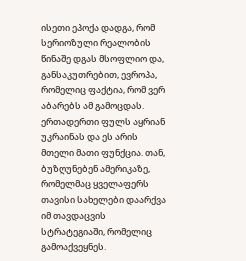ისეთი ეპოქა დადგა, რომ სერიოზული რეალობის წინაშე დგას მსოფლიო და, განსაკუთრებით, ევროპა, რომელიც ფაქტია, რომ ვერ აბარებს ამ გამოცდას. ერთადერთი ფულს აყრიან უკრაინას და ეს არის მთელი მათი ფუნქცია. თან, ბუზღუნებენ ამერიკაზე, რომელმაც ყველაფერს თავისი სახელები დაარქვა იმ თავდაცვის სტრატეგიაში, რომელიც გამოაქვეყნეს.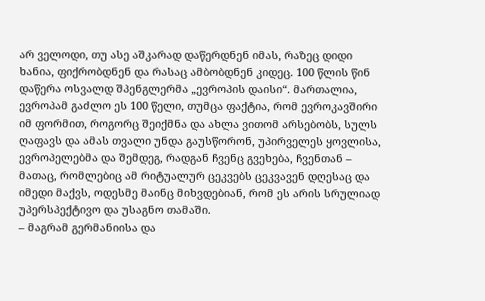არ ველოდი, თუ ასე აშკარად დაწერდნენ იმას, რაზეც დიდი ხანია, ფიქრობდნენ და რასაც ამბობდნენ კიდეც. 100 წლის წინ დაწერა ოსვალდ შპენგლერმა „ევროპის დაისი“. მართალია, ევროპამ გაძლო ეს 100 წელი, თუმცა ფაქტია, რომ ევროკავშირი იმ ფორმით, როგორც შეიქმნა და ახლა ვითომ არსებობს, სულს ღაფავს და ამას თვალი უნდა გაუსწორონ, უპირველეს ყოვლისა, ევროპელებმა და შემდეგ, რადგან ჩვენც გვეხება, ჩვენთან – მათაც, რომლებიც ამ რიტუალურ ცეკვებს ცეკვავენ დღესაც და იმედი მაქვს, ოდესმე მაინც მიხვდებიან, რომ ეს არის სრულიად უპერსპექტივო და უსაგნო თამაში.
– მაგრამ გერმანიისა და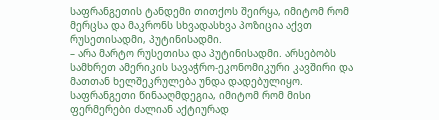საფრანგეთის ტანდემი თითქოს შეირყა, იმიტომ რომ მერცსა და მაკრონს სხვადასხვა პოზიცია აქვთ რუსეთისადმი, პუტინისადმი.
– არა მარტო რუსეთისა და პუტინისადმი. არსებობს სამხრეთ ამერიკის სავაჭრო-ეკონომიკური კავშირი და მათთან ხელშეკრულება უნდა დადებულიყო. საფრანგეთი წინააღმდეგია, იმიტომ რომ მისი ფერმერები ძალიან აქტიურად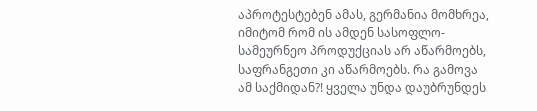აპროტესტებენ ამას, გერმანია მომხრეა, იმიტომ რომ ის ამდენ სასოფლო-სამეურნეო პროდუქციას არ აწარმოებს, საფრანგეთი კი აწარმოებს. რა გამოვა ამ საქმიდან?! ყველა უნდა დაუბრუნდეს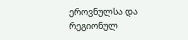ეროვნულსა და რეგიონულ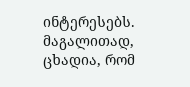ინტერესებს. მაგალითად, ცხადია, რომ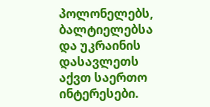პოლონელებს, ბალტიელებსა და უკრაინის დასავლეთს აქვთ საერთო ინტერესები.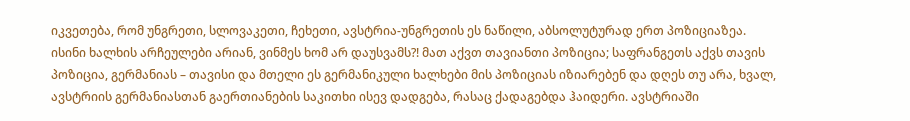იკვეთება, რომ უნგრეთი, სლოვაკეთი, ჩეხეთი, ავსტრია-უნგრეთის ეს ნაწილი, აბსოლუტურად ერთ პოზიციაზეა. ისინი ხალხის არჩეულები არიან, ვინმეს ხომ არ დაუსვამს?! მათ აქვთ თავიანთი პოზიცია; საფრანგეთს აქვს თავის პოზიცია, გერმანიას – თავისი და მთელი ეს გერმანიკული ხალხები მის პოზიციას იზიარებენ და დღეს თუ არა, ხვალ, ავსტრიის გერმანიასთან გაერთიანების საკითხი ისევ დადგება, რასაც ქადაგებდა ჰაიდერი. ავსტრიაში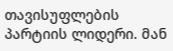თავისუფლების პარტიის ლიდერი. მან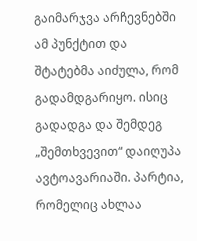გაიმარჯვა არჩევნებში ამ პუნქტით და შტატებმა აიძულა, რომ გადამდგარიყო. ისიც გადადგა და შემდეგ „შემთხვევით“ დაიღუპა ავტოავარიაში. პარტია, რომელიც ახლაა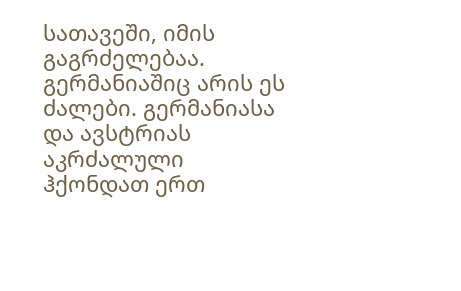სათავეში, იმის გაგრძელებაა. გერმანიაშიც არის ეს ძალები. გერმანიასა და ავსტრიას აკრძალული ჰქონდათ ერთ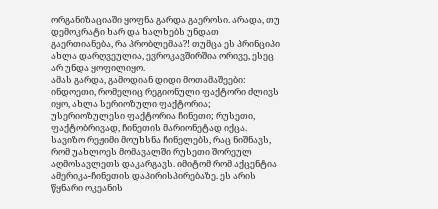ორგანიზაციაში ყოფნა გარდა გაეროსი. არადა, თუ დემოკრატი ხარ და ხალხებს უნდათ გაერთიანება, რა პრობლემაა?! თუმცა ეს პრინციპი ახლა დარღვეულია, ევროკავშირშია ორივე, ესეც არ უნდა ყოფილიყო.
ამას გარდა, გამოდიან დიდი მოთამაშეები: ინდოეთი, რომელიც რეგიონული ფაქტორი ძლივს იყო, ახლა სერიოზული ფაქტორია; უსერიოზულესი ფაქტორია ჩინეთი; რუსეთი, ფაქტობრივად, ჩინეთის მარიონეტად იქცა. სავიზო რეჟიმი მოუხსნა ჩინელებს, რაც ნიშნავს, რომ უახლოეს მომავალში რუსეთი შორეულ აღმოსავლეთს დაკარგავს. იმიტომ რომ აქცენტია ამერიკა-ჩინეთის დაპირისპირებაზე. ეს არის წყნარი ოკეანის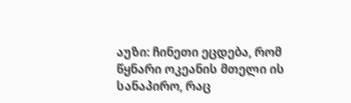აუზი: ჩინეთი ეცდება, რომ წყნარი ოკეანის მთელი ის სანაპირო, რაც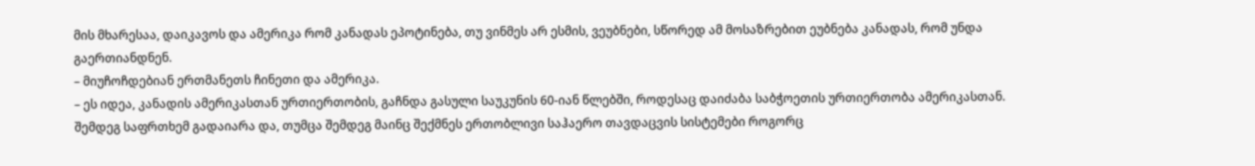მის მხარესაა, დაიკავოს და ამერიკა რომ კანადას ეპოტინება, თუ ვინმეს არ ესმის, ვეუბნები, სწორედ ამ მოსაზრებით ეუბნება კანადას, რომ უნდა გაერთიანდნენ.
– მიუჩოჩდებიან ერთმანეთს ჩინეთი და ამერიკა.
– ეს იდეა, კანადის ამერიკასთან ურთიერთობის, გაჩნდა გასული საუკუნის 60-იან წლებში, როდესაც დაიძაბა საბჭოეთის ურთიერთობა ამერიკასთან. შემდეგ საფრთხემ გადაიარა და, თუმცა შემდეგ მაინც შექმნეს ერთობლივი საჰაერო თავდაცვის სისტემები როგორც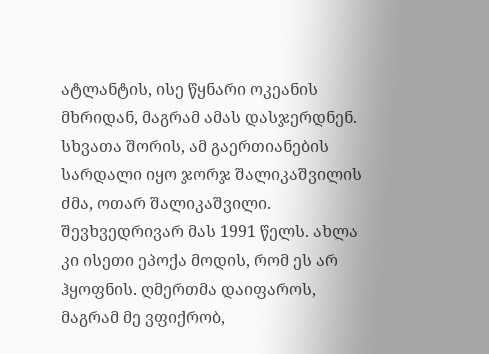ატლანტის, ისე წყნარი ოკეანის მხრიდან, მაგრამ ამას დასჯერდნენ. სხვათა შორის, ამ გაერთიანების სარდალი იყო ჯორჯ შალიკაშვილის ძმა, ოთარ შალიკაშვილი. შევხვედრივარ მას 1991 წელს. ახლა კი ისეთი ეპოქა მოდის, რომ ეს არ ჰყოფნის. ღმერთმა დაიფაროს, მაგრამ მე ვფიქრობ,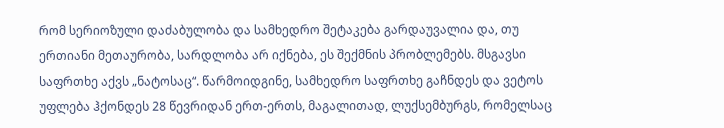რომ სერიოზული დაძაბულობა და სამხედრო შეტაკება გარდაუვალია და, თუ ერთიანი მეთაურობა, სარდლობა არ იქნება, ეს შექმნის პრობლემებს. მსგავსი საფრთხე აქვს „ნატოსაც“. წარმოიდგინე, სამხედრო საფრთხე გაჩნდეს და ვეტოს უფლება ჰქონდეს 28 წევრიდან ერთ-ერთს, მაგალითად, ლუქსემბურგს, რომელსაც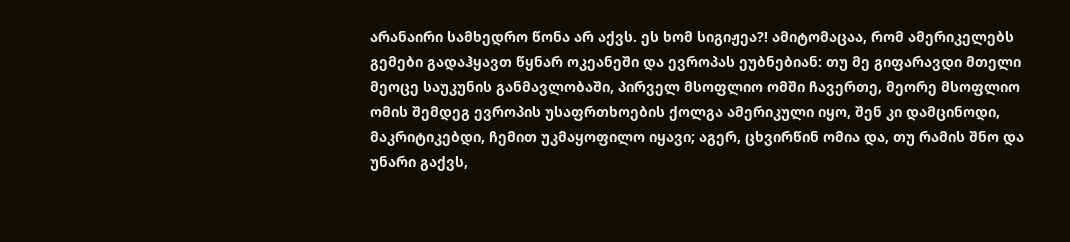არანაირი სამხედრო წონა არ აქვს. ეს ხომ სიგიჟეა?! ამიტომაცაა, რომ ამერიკელებს გემები გადაჰყავთ წყნარ ოკეანეში და ევროპას ეუბნებიან: თუ მე გიფარავდი მთელი მეოცე საუკუნის განმავლობაში, პირველ მსოფლიო ომში ჩავერთე, მეორე მსოფლიო ომის შემდეგ ევროპის უსაფრთხოების ქოლგა ამერიკული იყო, შენ კი დამცინოდი, მაკრიტიკებდი, ჩემით უკმაყოფილო იყავი; აგერ, ცხვირწინ ომია და, თუ რამის შნო და უნარი გაქვს,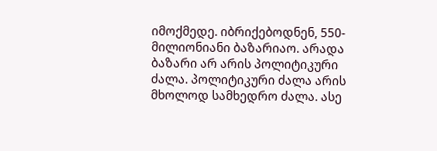იმოქმედე. იბრიქებოდნენ, 550-მილიონიანი ბაზარიაო. არადა ბაზარი არ არის პოლიტიკური ძალა. პოლიტიკური ძალა არის მხოლოდ სამხედრო ძალა. ასე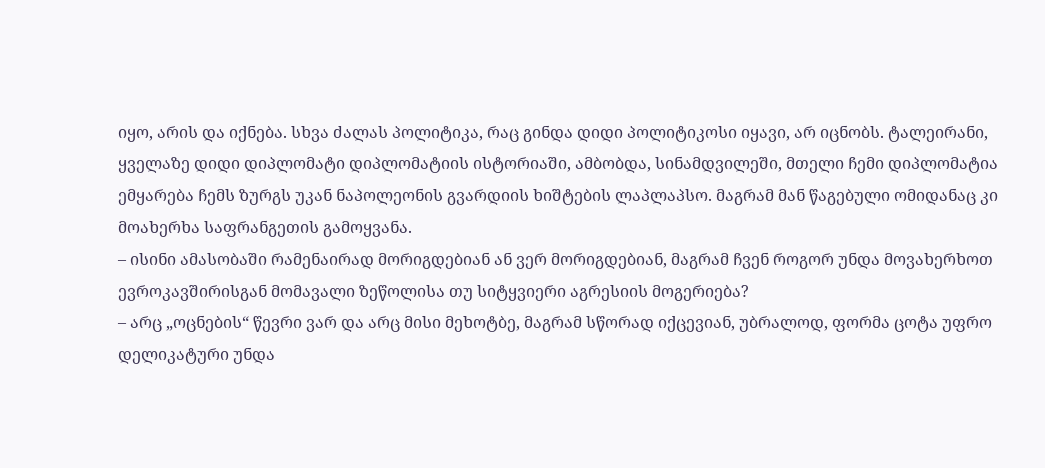იყო, არის და იქნება. სხვა ძალას პოლიტიკა, რაც გინდა დიდი პოლიტიკოსი იყავი, არ იცნობს. ტალეირანი, ყველაზე დიდი დიპლომატი დიპლომატიის ისტორიაში, ამბობდა, სინამდვილეში, მთელი ჩემი დიპლომატია ემყარება ჩემს ზურგს უკან ნაპოლეონის გვარდიის ხიშტების ლაპლაპსო. მაგრამ მან წაგებული ომიდანაც კი მოახერხა საფრანგეთის გამოყვანა.
– ისინი ამასობაში რამენაირად მორიგდებიან ან ვერ მორიგდებიან, მაგრამ ჩვენ როგორ უნდა მოვახერხოთ ევროკავშირისგან მომავალი ზეწოლისა თუ სიტყვიერი აგრესიის მოგერიება?
– არც „ოცნების“ წევრი ვარ და არც მისი მეხოტბე, მაგრამ სწორად იქცევიან, უბრალოდ, ფორმა ცოტა უფრო დელიკატური უნდა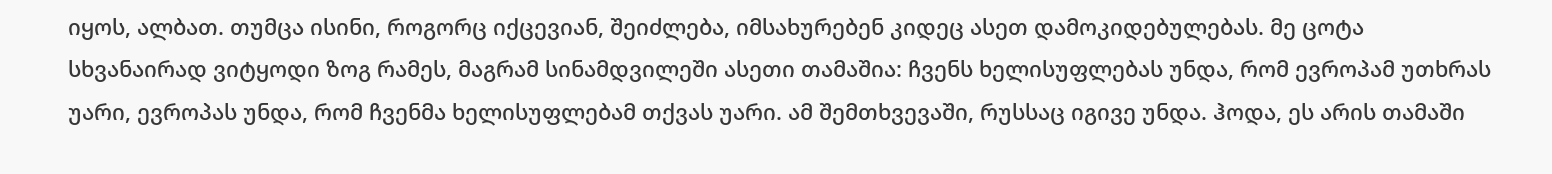იყოს, ალბათ. თუმცა ისინი, როგორც იქცევიან, შეიძლება, იმსახურებენ კიდეც ასეთ დამოკიდებულებას. მე ცოტა სხვანაირად ვიტყოდი ზოგ რამეს, მაგრამ სინამდვილეში ასეთი თამაშია: ჩვენს ხელისუფლებას უნდა, რომ ევროპამ უთხრას უარი, ევროპას უნდა, რომ ჩვენმა ხელისუფლებამ თქვას უარი. ამ შემთხვევაში, რუსსაც იგივე უნდა. ჰოდა, ეს არის თამაში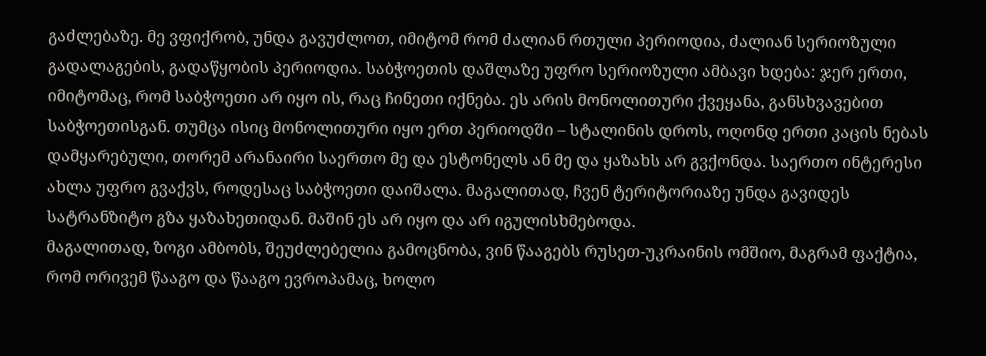გაძლებაზე. მე ვფიქრობ, უნდა გავუძლოთ, იმიტომ რომ ძალიან რთული პერიოდია, ძალიან სერიოზული გადალაგების, გადაწყობის პერიოდია. საბჭოეთის დაშლაზე უფრო სერიოზული ამბავი ხდება: ჯერ ერთი, იმიტომაც, რომ საბჭოეთი არ იყო ის, რაც ჩინეთი იქნება. ეს არის მონოლითური ქვეყანა, განსხვავებით საბჭოეთისგან. თუმცა ისიც მონოლითური იყო ერთ პერიოდში – სტალინის დროს, ოღონდ ერთი კაცის ნებას დამყარებული, თორემ არანაირი საერთო მე და ესტონელს ან მე და ყაზახს არ გვქონდა. საერთო ინტერესი ახლა უფრო გვაქვს, როდესაც საბჭოეთი დაიშალა. მაგალითად, ჩვენ ტერიტორიაზე უნდა გავიდეს სატრანზიტო გზა ყაზახეთიდან. მაშინ ეს არ იყო და არ იგულისხმებოდა.
მაგალითად, ზოგი ამბობს, შეუძლებელია გამოცნობა, ვინ წააგებს რუსეთ-უკრაინის ომშიო, მაგრამ ფაქტია, რომ ორივემ წააგო და წააგო ევროპამაც, ხოლო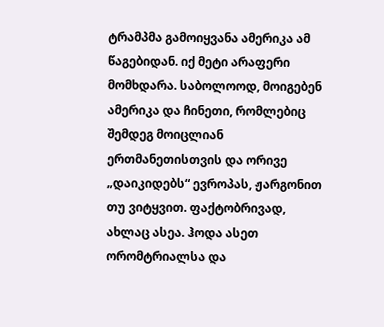ტრამპმა გამოიყვანა ამერიკა ამ წაგებიდან. იქ მეტი არაფერი მომხდარა. საბოლოოდ, მოიგებენ ამერიკა და ჩინეთი, რომლებიც შემდეგ მოიცლიან ერთმანეთისთვის და ორივე „დაიკიდებს“ ევროპას, ჟარგონით თუ ვიტყვით. ფაქტობრივად, ახლაც ასეა. ჰოდა ასეთ ორომტრიალსა და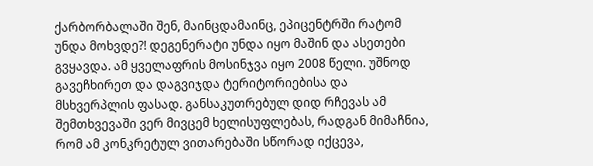ქარბორბალაში შენ, მაინცდამაინც, ეპიცენტრში რატომ უნდა მოხვდე?! დეგენერატი უნდა იყო მაშინ და ასეთები გვყავდა. ამ ყველაფრის მოსინჯვა იყო 2008 წელი. უშნოდ გავეჩხირეთ და დაგვიჯდა ტერიტორიებისა და მსხვერპლის ფასად. განსაკუთრებულ დიდ რჩევას ამ შემთხვევაში ვერ მივცემ ხელისუფლებას, რადგან მიმაჩნია, რომ ამ კონკრეტულ ვითარებაში სწორად იქცევა,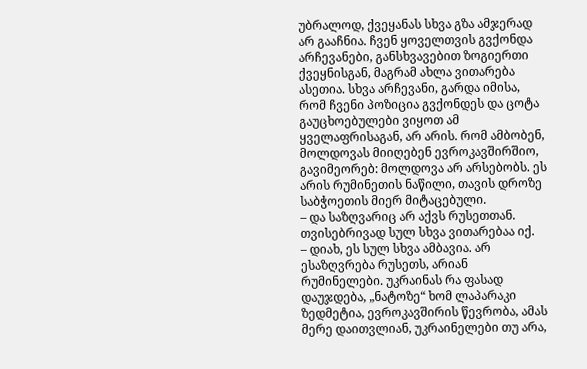უბრალოდ, ქვეყანას სხვა გზა ამჯერად არ გააჩნია. ჩვენ ყოველთვის გვქონდა არჩევანები, განსხვავებით ზოგიერთი ქვეყნისგან, მაგრამ ახლა ვითარება ასეთია. სხვა არჩევანი, გარდა იმისა, რომ ჩვენი პოზიცია გვქონდეს და ცოტა გაუცხოებულები ვიყოთ ამ ყველაფრისაგან, არ არის. რომ ამბობენ, მოლდოვას მიიღებენ ევროკავშირშიო, გავიმეორებ: მოლდოვა არ არსებობს. ეს არის რუმინეთის ნაწილი, თავის დროზე საბჭოეთის მიერ მიტაცებული.
– და საზღვარიც არ აქვს რუსეთთან. თვისებრივად სულ სხვა ვითარებაა იქ.
– დიახ, ეს სულ სხვა ამბავია. არ ესაზღვრება რუსეთს, არიან რუმინელები. უკრაინას რა ფასად დაუჯდება, „ნატოზე“ ხომ ლაპარაკი ზედმეტია, ევროკავშირის წევრობა, ამას მერე დაითვლიან, უკრაინელები თუ არა,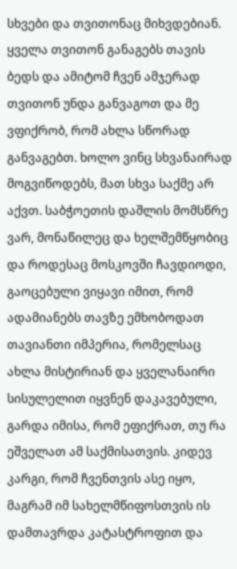სხვები და თვითონაც მიხვდებიან. ყველა თვითონ განაგებს თავის ბედს და ამიტომ ჩვენ ამჯერად თვითონ უნდა განვაგოთ და მე ვფიქრობ, რომ ახლა სწორად განვაგებთ. ხოლო ვინც სხვანაირად მოგვიწოდებს, მათ სხვა საქმე არ აქვთ. საბჭოეთის დაშლის მომსწრე ვარ, მონაწილეც და ხელშემწყობიც და როდესაც მოსკოვში ჩავდიოდი, გაოცებული ვიყავი იმით, რომ ადამიანებს თავზე ემხობოდათ თავიანთი იმპერია, რომელსაც ახლა მისტირიან და ყველანაირი სისულელით იყვნენ დაკავებული, გარდა იმისა, რომ ეფიქრათ, თუ რა ეშველათ ამ საქმისათვის. კიდევ კარგი, რომ ჩვენთვის ასე იყო, მაგრამ იმ სახელმწიფოსთვის ის დამთავრდა კატასტროფით და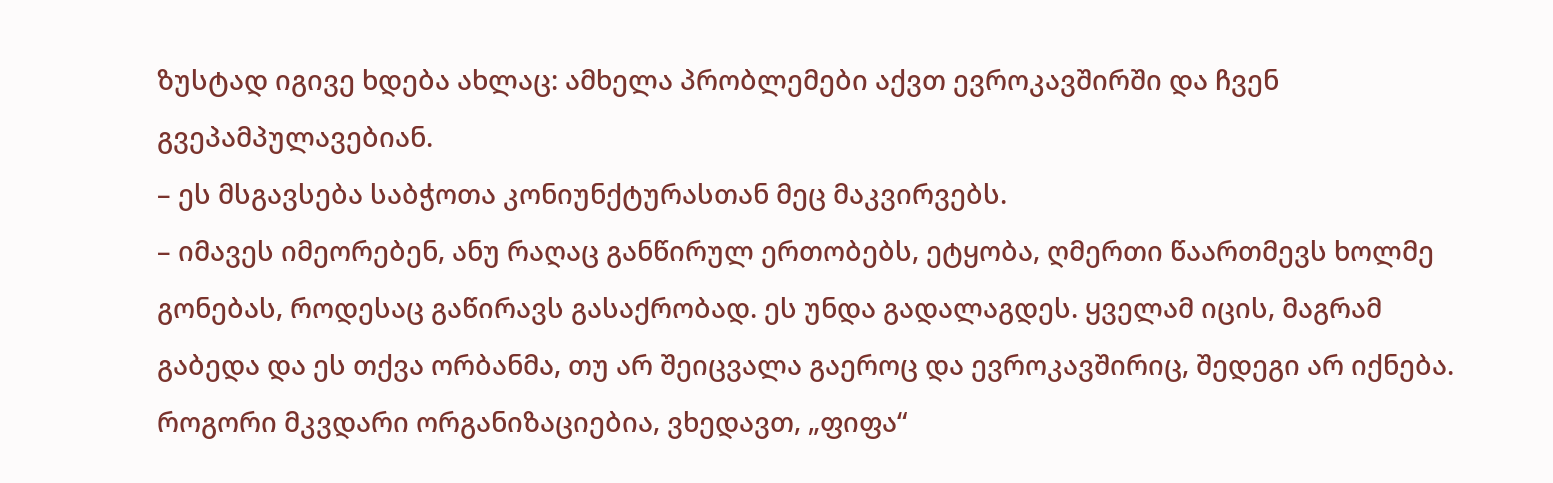ზუსტად იგივე ხდება ახლაც: ამხელა პრობლემები აქვთ ევროკავშირში და ჩვენ გვეპამპულავებიან.
– ეს მსგავსება საბჭოთა კონიუნქტურასთან მეც მაკვირვებს.
– იმავეს იმეორებენ, ანუ რაღაც განწირულ ერთობებს, ეტყობა, ღმერთი წაართმევს ხოლმე გონებას, როდესაც გაწირავს გასაქრობად. ეს უნდა გადალაგდეს. ყველამ იცის, მაგრამ გაბედა და ეს თქვა ორბანმა, თუ არ შეიცვალა გაეროც და ევროკავშირიც, შედეგი არ იქნება. როგორი მკვდარი ორგანიზაციებია, ვხედავთ, „ფიფა“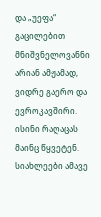და „უეფა“ გაცილებით მნიშვნელოვანნი არიან ამჟამად, ვიდრე გაერო და ევროკავშირი. ისინი რაღაცას მაინც წყვეტენ.
სიახლეები ამავე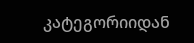კატეგორიიდან